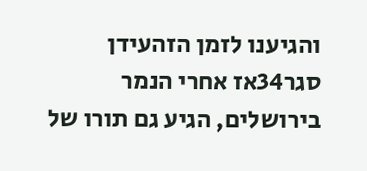והגיענו לזמן הזהעידן סגר34אז אחרי הנמר בירושלים, הגיע גם תורו של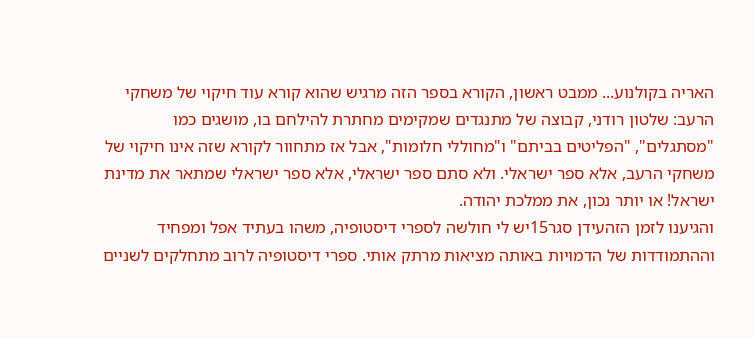האריה בקולנוע... ממבט ראשון, הקורא בספר הזה מרגיש שהוא קורא עוד חיקוי של משחקי הרעב: שלטון רודני, קבוצה של מתנגדים שמקימים מחתרת להילחם בו, מושגים כמו "מסתגלים", "הפליטים בביתם" ו"מחוללי חלומות", אבל אז מתחוור לקורא שזה אינו חיקוי של משחקי הרעב, אלא ספר ישראלי. ולא סתם ספר ישראלי, אלא ספר ישראלי שמתאר את מדינת ישראל! או יותר נכון, את ממלכת יהודה.
והגיענו לזמן הזהעידן סגר15יש לי חולשה לספרי דיסטופיה, משהו בעתיד אפל ומפחיד וההתמודדות של הדמויות באותה מציאות מרתק אותי. ספרי דיסטופיה לרוב מתחלקים לשניים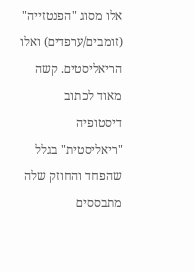אלו מסוג "הפנטזייה" (זומבים/ערפדים) ואלו הריאליסטים. קשה מאוד לכתוב דיסטופיה "ריאליסטית" בגלל שהפחד והחוזק שלה מתבססים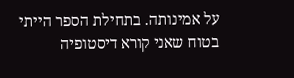על אמינותה. בתחילת הספר הייתי בטוח שאני קורא דיסטופיה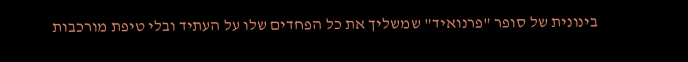בינונית של סופר "פרנואיד" שמשליך את כל הפחדים שלו על העתיד ובלי טיפת מורכבות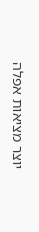יוצר מציאות אפלה